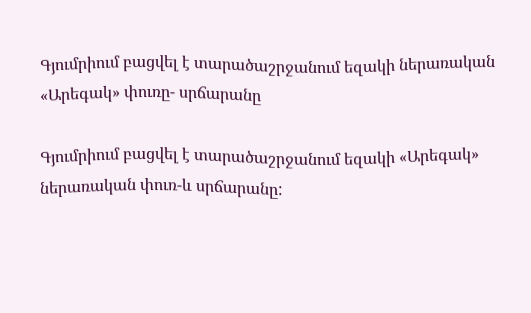Գյումրիում բացվել է տարածաշրջանում եզակի ներառական «Արեգակ» փուռը- սրճարանը

Գյումրիում բացվել է տարածաշրջանում եզակի «Արեգակ» ներառական փուռ-և սրճարանը: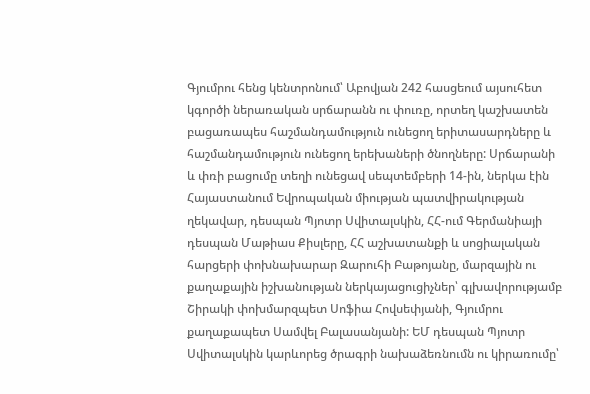Գյումրու հենց կենտրոնում՝ Աբովյան 242 հասցեում այսուհետ կգործի ներառական սրճարանն ու փուռը, որտեղ կաշխատեն բացառապես հաշմանդամություն ունեցող երիտասարդները և հաշմանդամություն ունեցող երեխաների ծնողները: Սրճարանի և փռի բացումը տեղի ունեցավ սեպտեմբերի 14-ին, ներկա էին Հայաստանում Եվրոպական միության պատվիրակության ղեկավար, դեսպան Պյոտր Սվիտալսկին, ՀՀ-ում Գերմանիայի դեսպան Մաթիաս Քիսլերը, ՀՀ աշխատանքի և սոցիալական հարցերի փոխնախարար Զարուհի Բաթոյանը, մարզային ու քաղաքային իշխանության ներկայացուցիչներ՝ գլխավորությամբ Շիրակի փոխմարզպետ Սոֆիա Հովսեփյանի, Գյումրու քաղաքապետ Սամվել Բալասանյանի: ԵՄ դեսպան Պյոտր Սվիտալսկին կարևորեց ծրագրի նախաձեռնումն ու կիրառումը՝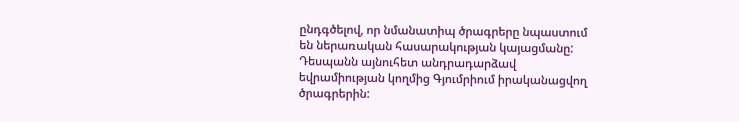ընդգծելով, որ նմանատիպ ծրագրերը նպաստում են ներառական հասարակության կայացմանը: Դեսպանն այնուհետ անդրադարձավ եվրամիության կողմից Գյումրիում իրականացվող ծրագրերին: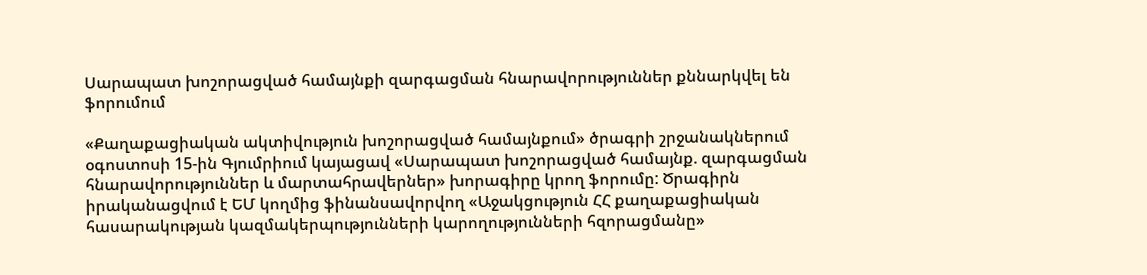Սարապատ խոշորացված համայնքի զարգացման հնարավորություններ քննարկվել են ֆորումում

«Քաղաքացիական ակտիվություն խոշորացված համայնքում» ծրագրի շրջանակներում օգոստոսի 15-ին Գյումրիում կայացավ «Սարապատ խոշորացված համայնք. զարգացման հնարավորություններ և մարտահրավերներ» խորագիրը կրող ֆորումը: Ծրագիրն իրականացվում է ԵՄ կողմից ֆինանսավորվող «Աջակցություն ՀՀ քաղաքացիական հասարակության կազմակերպությունների կարողությունների հզորացմանը»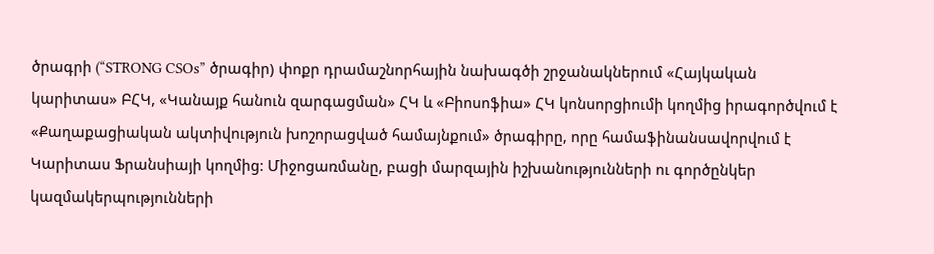ծրագրի (“STRONG CSOs” ծրագիր) փոքր դրամաշնորհային նախագծի շրջանակներում «Հայկական կարիտաս» ԲՀԿ, «Կանայք հանուն զարգացման» ՀԿ և «Բիոսոֆիա» ՀԿ կոնսորցիումի կողմից իրագործվում է «Քաղաքացիական ակտիվություն խոշորացված համայնքում» ծրագիրը, որը համաֆինանսավորվում է Կարիտաս Ֆրանսիայի կողմից: Միջոցառմանը, բացի մարզային իշխանությունների ու գործընկեր կազմակերպությունների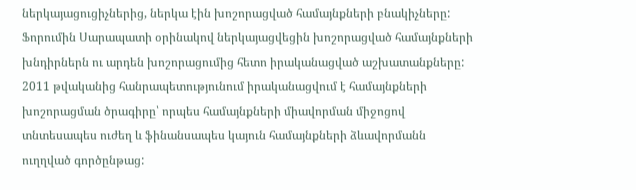ներկայացուցիչներից, ներկա էին խոշորացված համայնքների բնակիչները: Ֆորումին Սարապատի օրինակով ներկայացվեցին խոշորացված համայնքների խնդիրներն ու արդեն խոշորացումից հետո իրականացված աշխատանքները: 2011 թվականից հանրապետությունում իրականացվում է համայնքների խոշորացման ծրագիրը՝ որպես համայնքների միավորման միջոցով տնտեսապես ուժեղ և ֆինանսապես կայուն համայնքների ձևավորմանն ուղղված գործընթաց: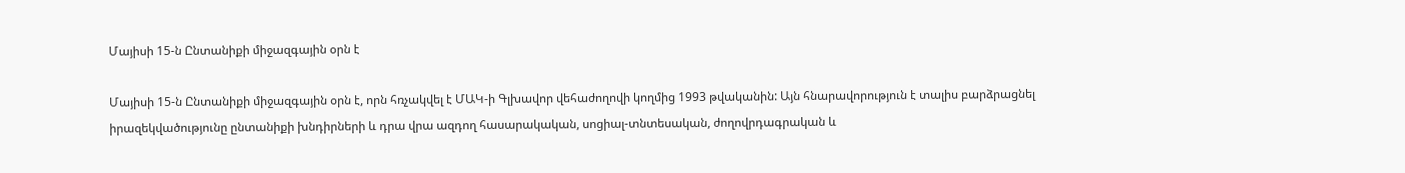Մայիսի 15-ն Ընտանիքի միջազգային օրն է

Մայիսի 15-ն Ընտանիքի միջազգային օրն է, որն հռչակվել է ՄԱԿ-ի Գլխավոր վեհաժողովի կողմից 1993 թվականին: Այն հնարավորություն է տալիս բարձրացնել իրազեկվածությունը ընտանիքի խնդիրների և դրա վրա ազդող հասարակական, սոցիալ-տնտեսական, ժողովրդագրական և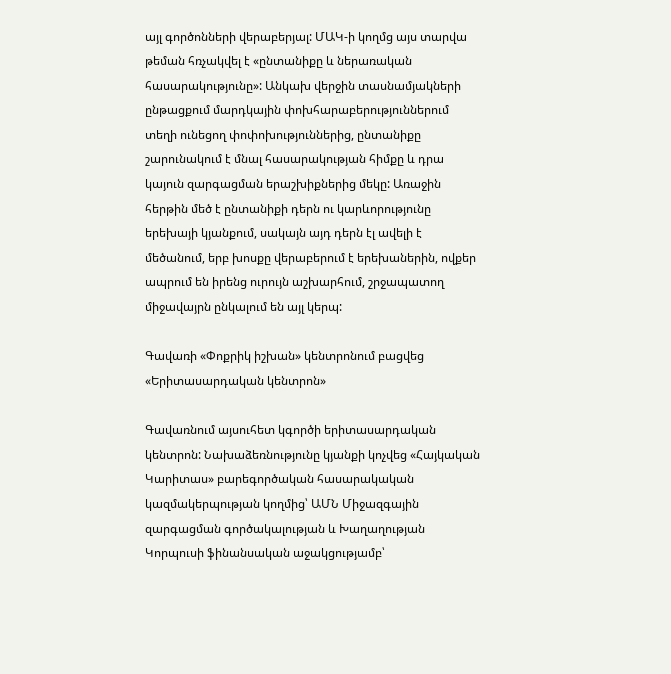այլ գործոնների վերաբերյալ: ՄԱԿ-ի կողմց այս տարվա թեման հռչակվել է «ընտանիքը և ներառական հասարակությունը»: Անկախ վերջին տասնամյակների ընթացքում մարդկային փոխհարաբերություններում տեղի ունեցող փոփոխություններից, ընտանիքը շարունակում է մնալ հասարակության հիմքը և դրա կայուն զարգացման երաշխիքներից մեկը: Առաջին հերթին մեծ է ընտանիքի դերն ու կարևորությունը երեխայի կյանքում, սակայն այդ դերն էլ ավելի է մեծանում, երբ խոսքը վերաբերում է երեխաներին, ովքեր ապրում են իրենց ուրույն աշխարհում, շրջապատող միջավայրն ընկալում են այլ կերպ:

Գավառի «Փոքրիկ իշխան» կենտրոնում բացվեց «Երիտասարդական կենտրոն»

Գավառնում այսուհետ կգործի երիտասարդական կենտրոն: Նախաձեռնությունը կյանքի կոչվեց «Հայկական Կարիտաս» բարեգործական հասարակական կազմակերպության կողմից՝ ԱՄՆ Միջազգային զարգացման գործակալության և Խաղաղության Կորպուսի ֆինանսական աջակցությամբ՝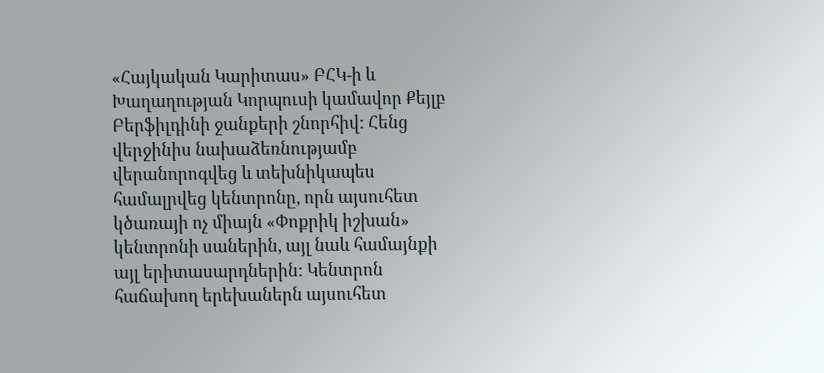«Հայկական Կարիտաս» ԲՀԿ-ի և Խաղաղության Կորպուսի կամավոր Քեյլբ Բերֆիլդինի ջանքերի շնորհիվ: Հենց վերջինիս նախաձեռնությամբ վերանորոգվեց և տեխնիկապես համալրվեց կենտրոնը, որն այսուհետ կծառայի ոչ միայն «Փոքրիկ իշխան» կենտրոնի սաներին, այլ նաև համայնքի այլ երիտասարդներին: Կենտրոն հաճախող երեխաներն այսուհետ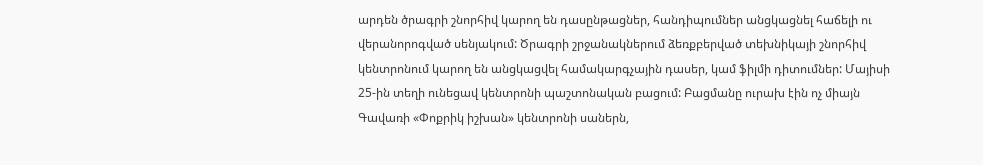արդեն ծրագրի շնորհիվ կարող են դասընթացներ, հանդիպումներ անցկացնել հաճելի ու վերանորոգված սենյակում: Ծրագրի շրջանակներում ձեռքբերված տեխնիկայի շնորհիվ կենտրոնում կարող են անցկացվել համակարգչային դասեր, կամ ֆիլմի դիտումներ: Մայիսի 25-ին տեղի ունեցավ կենտրոնի պաշտոնական բացում: Բացմանը ուրախ էին ոչ միայն Գավառի «Փոքրիկ իշխան» կենտրոնի սաներն,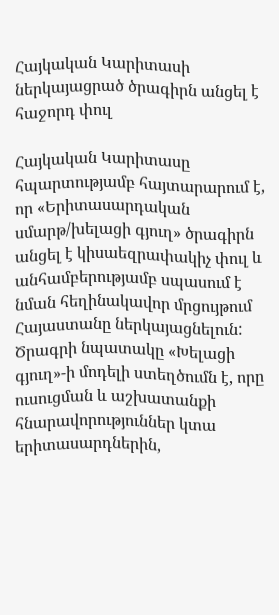Հայկական Կարիտասի ներկայացրած ծրագիրն անցել է հաջորդ փուլ

Հայկական Կարիտասը հպարտությամբ հայտարարում է, որ «Երիտասարդական սմարթ/խելացի գյուղ» ծրագիրն անցել է կիսաեզրափակիչ փուլ և անհամբերությամբ սպասում է նման հեղինակավոր մրցույթում Հայաստանը ներկայացնելուն: Ծրագրի նպատակը «Խելացի գյուղ»-ի մոդելի ստեղծումն է, որը ուսուցման և աշխատանքի հնարավորություններ կտա երիտասարդներին,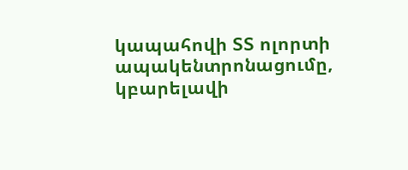կապահովի ՏՏ ոլորտի ապակենտրոնացումը, կբարելավի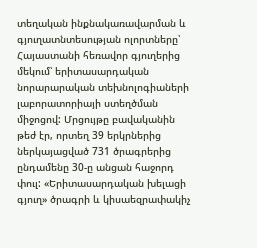տեղական ինքնակառավարման և գյուղատնտեսության ոլորտները՝ Հայաստանի հեռավոր գյուղերից մեկում՝ երիտասարդական նորարարական տեխնոլոգիաների լաբորատորիայի ստեղծման միջոցով: Մրցույթը բավականին թեժ էր, որտեղ 39 երկրներից ներկայացված 731 ծրագրերից ընդամենը 30-ը անցան հաջորդ փուլ: «Երիտասարդական խելացի գյուղ» ծրագրի և կիսաեզրափակիչ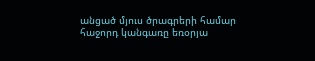անցած մյուս ծրագրերի համար հաջորդ կանգառը եռօրյա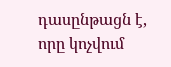դասընթացն է, որը կոչվում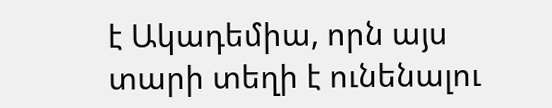է Ակադեմիա, որն այս տարի տեղի է ունենալու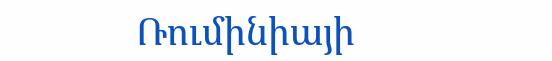Ռումինիայի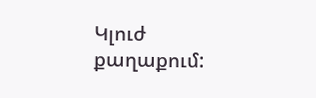Կլուժ քաղաքում: